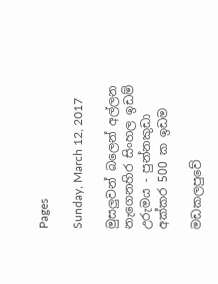Pages

Sunday, March 12, 2017

මුසලුවන් බලෙන් අල්ලන නැගෙනහිර සිංහල ඉඩම් උරුමය - පුන්නකුඩා අක්‌කර 500 ක ඉඩම

මඩකලපුවේ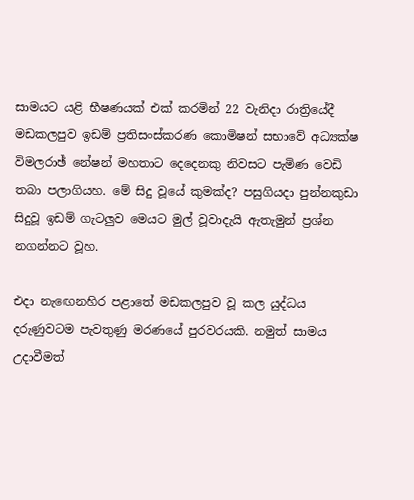සාමයට යළි භීෂණයක්‌ එක්‌ කරමින් 22 වැනිදා රාත්‍රියේදී මඩකලපුව ඉඩම් ප්‍රතිසංස්‌කරණ කොමිෂන් සභාවේ අධ්‍යක්‌ෂ විමලරාඡ් නේෂන් මහතාට දෙදෙනකු නිවසට පැමිණ වෙඩි තබා පලාගියහ. මේ සිදු වූයේ කුමක්‌ද? පසුගියදා පුන්නකුඩා සිදුවූ ඉඩම් ගැටලුව මෙයට මුල් වූවාදැයි ඇතැමුන් ප්‍රශ්න නගන්නට වූහ.

එදා නැඟෙනහිර පළාතේ මඩකලපුව වූ කල යුද්ධය දරුණුවටම පැවතුණු මරණයේ පුරවරයකි. නමුත් සාමය උදාවීමත්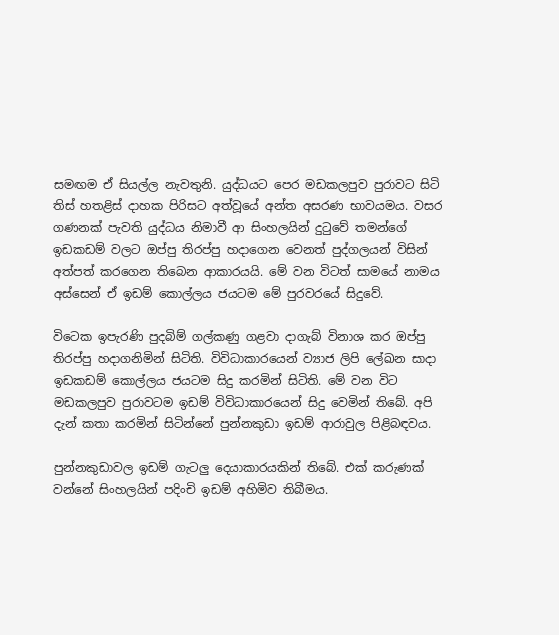සමඟම ඒ සියල්ල නැවතුනි. යුද්ධයට පෙර මඩකලපුව පුරාවට සිටි තිස්‌ හතළිස්‌ දාහක පිරිසට අත්වූයේ අන්ත අසරණ භාවයමය. වසර ගණනක්‌ පැවති යුද්ධය නිමාවී ආ සිංහලයින් දුටුවේ තමන්ගේ ඉඩකඩම් වලට ඔප්පු තිරප්පු හදාගෙන වෙනත් පුද්ගලයන් විසින් අත්පත් කරගෙන තිබෙන ආකාරයයි. මේ වන විටත් සාමයේ නාමය අස්‌සෙන් ඒ ඉඩම් කොල්ලය ජයටම මේ පුරවරයේ සිදුවේ.

විටෙක ඉපැරණි පුදබිම් ගල්කණු ගළවා දාගැබ් විනාශ කර ඔප්පු තිරප්පු හදාගනිමින් සිටිති. විවිධාකාරයෙන් ව්‍යාජ ලිපි ලේඛන සාදා ඉඩකඩම් කොල්ලය ජයටම සිදු කරමින් සිටිති. මේ වන විට මඩකලපුව පුරාවටම ඉඩම් විවිධාකාරයෙන් සිදු වෙමින් තිබේ. අපි දැන් කතා කරමින් සිටින්නේ පුන්නකුඩා ඉඩම් ආරාවුල පිළිබඳවය.

පුන්නකුඩාවල ඉඩම් ගැටලු දෙයාකාරයකින් තිබේ. එක්‌ කරුණක්‌ වන්නේ සිංහලයින් පදිංචි ඉඩම් අහිමිව තිබීමය.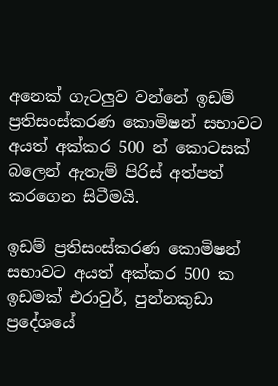අනෙක්‌ ගැටලුව වන්නේ ඉඩම් ප්‍රතිසංස්‌කරණ කොමිෂන් සභාවට අයත් අක්‌කර 500 න් කොටසක්‌ බලෙන් ඇතැම් පිරිස්‌ අත්පත් කරගෙන සිටීමයි.

ඉඩම් ප්‍රතිසංස්‌කරණ කොමිෂන් සභාවට අයත් අක්‌කර 500 ක ඉඩමක්‌ එරාවුර්, පුන්නකුඩා ප්‍රදේශයේ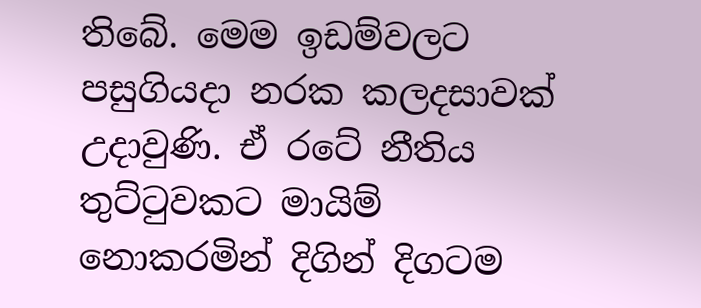තිබේ. මෙම ඉඩම්වලට පසුගියදා නරක කලදසාවක්‌ උදාවුණි. ඒ රටේ නීතිය තුට්‌ටුවකට මායිම් නොකරමින් දිගින් දිගටම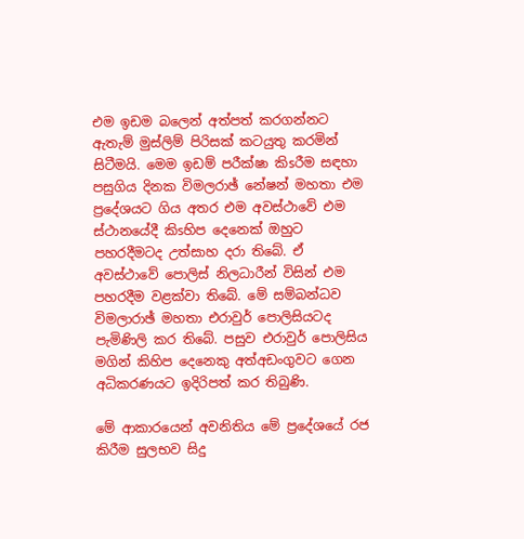එම ඉඩම බලෙන් අත්පත් කරගන්නට ඇතැම් මුස්‌ලිම් පිරිසක්‌ කටයුතු කරමින් සිටීමයි. මෙම ඉඩම් පරීක්‌ෂා කිsරීම සඳහා පසුගිය දිනක විමලරාඡ් නේෂන් මහතා එම ප්‍රදේශයට ගිය අතර එම අවස්‌ථාවේ එම ස්‌ථානයේදී කිsහිප දෙනෙක්‌ ඔහුට පහරදීමටද උත්සාහ දරා තිබේ. ඒ අවස්‌ථාවේ පොලිස්‌ නිලධාරීන් විසින් එම පහරදීම වළක්‌වා තිබේ. මේ සම්බන්ධව විමලාරාඡ් මහතා එරාවුර් පොලිසියටද පැමිණිලි කර තිබේ. පසුව එරාවුර් පොලිසිය මගින් කිහිප දෙනෙකු අත්අඩංගුවට ගෙන අධිකරණයට ඉදිරිපත් කර තිබුණි.

මේ ආකාරයෙන් අවනිතිය මේ ප්‍රදේශයේ රජ කිරීම සුලභව සිදු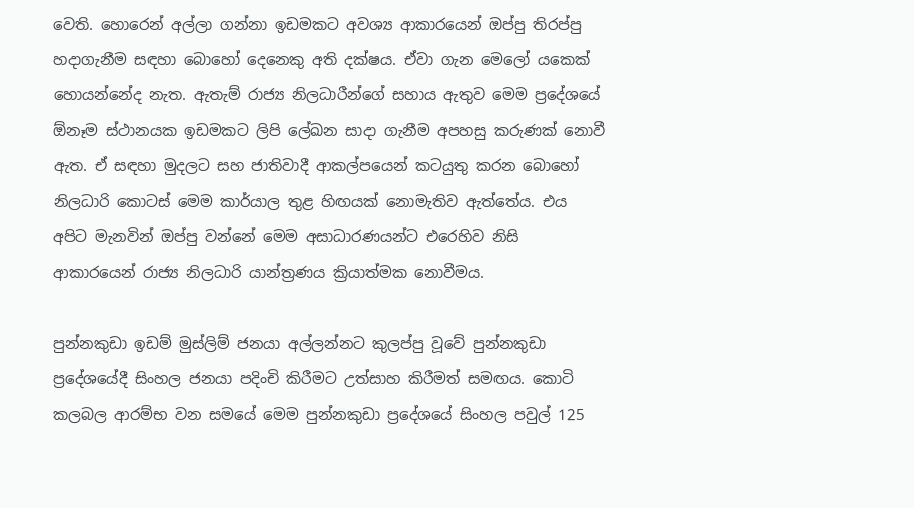වෙති. හොරෙන් අල්ලා ගන්නා ඉඩමකට අවශ්‍ය ආකාරයෙන් ඔප්පු තිරප්පු හදාගැනීම සඳහා බොහෝ දෙනෙකු අති දක්‌ෂය. ඒවා ගැන මෙලෝ යකෙක්‌ හොයන්නේද නැත. ඇතැම් රාජ්‍ය නිලධාරීන්ගේ සහාය ඇතුව මෙම ප්‍රදේශයේ ඕනෑම ස්‌ථානයක ඉඩමකට ලිපි ලේඛන සාදා ගැනීම අපහසු කරුණක්‌ නොවී ඇත. ඒ සඳහා මුදලට සහ ජාතිවාදී ආකල්පයෙන් කටයුතු කරන බොහෝ නිලධාරි කොටස්‌ මෙම කාර්යාල තුළ හිඟයක්‌ නොමැතිව ඇත්තේය. එය අපිට මැනවින් ඔප්පු වන්නේ මෙම අසාධාරණයන්ට එරෙහිව නිසි ආකාරයෙන් රාජ්‍ය නිලධාරි යාන්ත්‍රණය ක්‍රියාත්මක නොවීමය.

පුන්නකුඩා ඉඩම් මුස්‌ලිම් ජනයා අල්ලන්නට කුලප්පු වූවේ පුන්නකුඩා ප්‍රදේශයේදී සිංහල ජනයා පදිංචි කිරීමට උත්සාහ කිරීමත් සමඟය. කොටි කලබල ආරම්භ වන සමයේ මෙම පුන්නකුඩා ප්‍රදේශයේ සිංහල පවුල් 125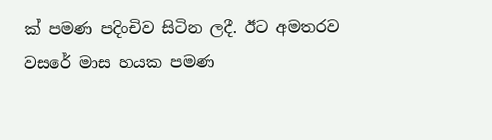ක්‌ පමණ පදිංචිව සිටින ලදී. ඊට අමතරව වසරේ මාස හයක පමණ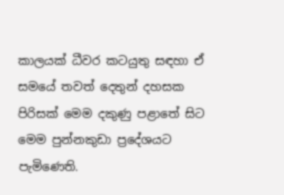කාලයක්‌ ධීවර කටයුතු සඳහා ඒ සමයේ තවත් දෙතුන් දහසක පිරිසක්‌ මෙම දකුණු පළාතේ සිට මෙම පුන්නකුඩා ප්‍රදේශයට පැමිණෙති.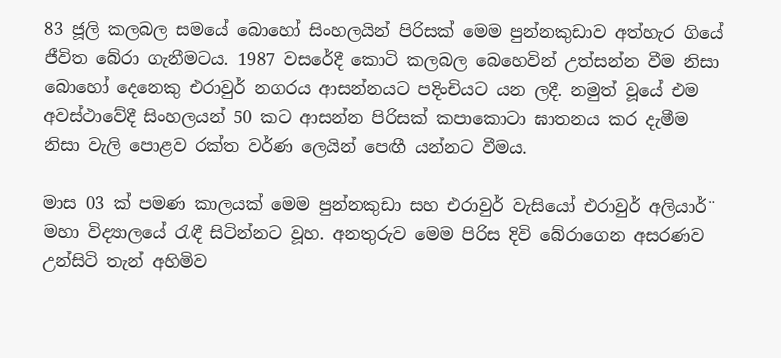83 ජූලි කලබල සමයේ බොහෝ සිංහලයින් පිරිසක්‌ මෙම පුන්නකුඩාව අත්හැර ගියේ ජීවිත බේරා ගැනීමටය. 1987 වසරේදී කොටි කලබල බෙහෙවින් උත්සන්න වීම නිසා බොහෝ දෙනෙකු එරාවුර් නගරය ආසන්නයට පදිංචියට යන ලදී. නමුත් වූයේ එම අවස්‌ථාවේදී සිංහලයන් 50 කට ආසන්න පිරිසක්‌ කපාකොටා ඝාතනය කර දැමීම නිසා වැලි පොළව රක්‌ත වර්ණ ලෙයින් පෙඟී යන්නට වීමය.

මාස 03 ක්‌ පමණ කාලයක්‌ මෙම පුන්නකුඩා සහ එරාවුර් වැසියෝ එරාවුර් අලියාර්¨ මහා විද්‍යාලයේ රැඳී සිටින්නට වූහ. අනතුරුව මෙම පිරිස දිවි බේරාගෙන අසරණව උන්සිටි තැන් අහිමිව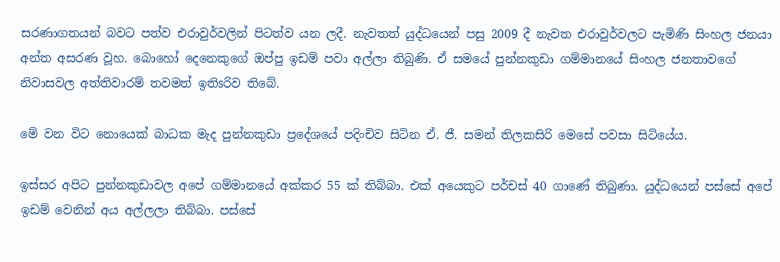සරණාගතයන් බවට පත්ව එරාවුර්වලින් පිටත්ව යන ලදී. නැවතත් යුද්ධයෙන් පසු 2009 දී නැවත එරාවුර්වලට පැමිණි සිංහල ජනයා අන්ත අසරණ වූහ. බොහෝ දෙනෙකුගේ ඔප්පු ඉඩම් පවා අල්ලා තිබුණි. ඒ සමයේ පුන්නකුඩා ගම්මානයේ සිංහල ජනතාවගේ නිවාසවල අත්තිවාරම් තවමත් ඉතිsරිව තිබේ.

මේ වන විට නොයෙක්‌ බාධක මැද පුන්නකුඩා ප්‍රදේශයේ පදිංචිව සිටින ඒ. ජී. සමන් තිලකසිරි මෙසේ පවසා සිටියේය.

ඉස්‌සර අපිට පුන්නකුඩාවල අපේ ගම්මානයේ අක්‌කර 55 ක්‌ තිබ්බා. එක්‌ අයෙකුට පර්චස්‌ 40 ගාණේ තිබුණා. යුද්ධයෙන් පස්‌සේ අපේ ඉඩම් වෙනින් අය අල්ලලා තිබ්බා. පස්‌සේ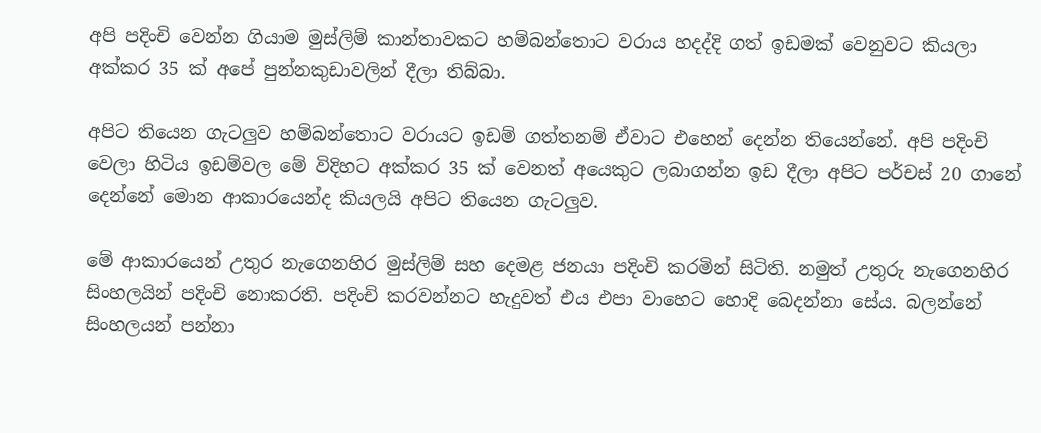අපි පදිංචි වෙන්න ගියාම මුස්‌ලිම් කාන්තාවකට හම්බන්තොට වරාය හදද්දි ගත් ඉඩමක්‌ වෙනුවට කියලා අක්‌කර 35 ක්‌ අපේ පුන්නකුඩාවලින් දීලා තිබ්බා.

අපිට තියෙන ගැටලුව හම්බන්තොට වරායට ඉඩම් ගත්තනම් ඒවාට එහෙන් දෙන්න තියෙන්නේ. අපි පදිංචි වෙලා හිටිය ඉඩම්වල මේ විදිහට අක්‌කර 35 ක්‌ වෙනත් අයෙකුට ලබාගන්න ඉඩ දීලා අපිට පර්චස්‌ 20 ගානේ දෙන්නේ මොන ආකාරයෙන්ද කියලයි අපිට තියෙන ගැටලුව.

මේ ආකාරයෙන් උතුර නැගෙනහිර මුස්‌ලිම් සහ දෙමළ ජනයා පදිංචි කරමින් සිටිති. නමුත් උතුරු නැගෙනහිර සිංහලයින් පදිංචි නොකරති. පදිංචි කරවන්නට හැදුවත් එය එපා වාහෙට හොදි බෙදන්නා සේය. බලන්නේ සිංහලයන් පන්නා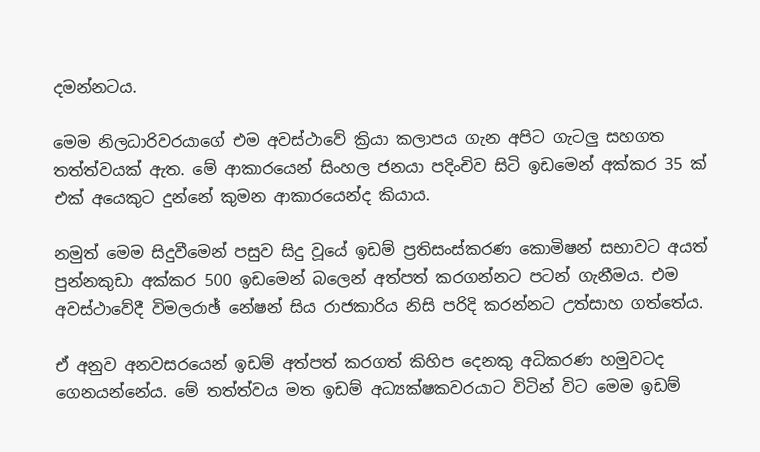දමන්නටය.

මෙම නිලධාරිවරයාගේ එම අවස්‌ථාවේ ක්‍රියා කලාපය ගැන අපිට ගැටලු සහගත තත්ත්වයක්‌ ඇත. මේ ආකාරයෙන් සිංහල ජනයා පදිංචිව සිටි ඉඩමෙන් අක්‌කර 35 ක්‌ එක්‌ අයෙකුට දුන්නේ කුමන ආකාරයෙන්ද කියාය.

නමුත් මෙම සිදුවීමෙන් පසුව සිදු වූයේ ඉඩම් ප්‍රතිසංස්‌කරණ කොමිෂන් සභාවට අයත් පුන්නකුඩා අක්‌කර 500 ඉඩමෙන් බලෙන් අත්පත් කරගන්නට පටන් ගැනීමය. එම අවස්‌ථාවේදී විමලරාඡ් නේෂන් සිය රාජකාරිය නිසි පරිදි කරන්නට උත්සාහ ගත්තේය.

ඒ අනුව අනවසරයෙන් ඉඩම් අත්පත් කරගත් කිහිප දෙනකු අධිකරණ හමුවටද ගෙනයන්නේය. මේ තත්ත්වය මත ඉඩම් අධ්‍යක්‌ෂකවරයාට විටින් විට මෙම ඉඩම්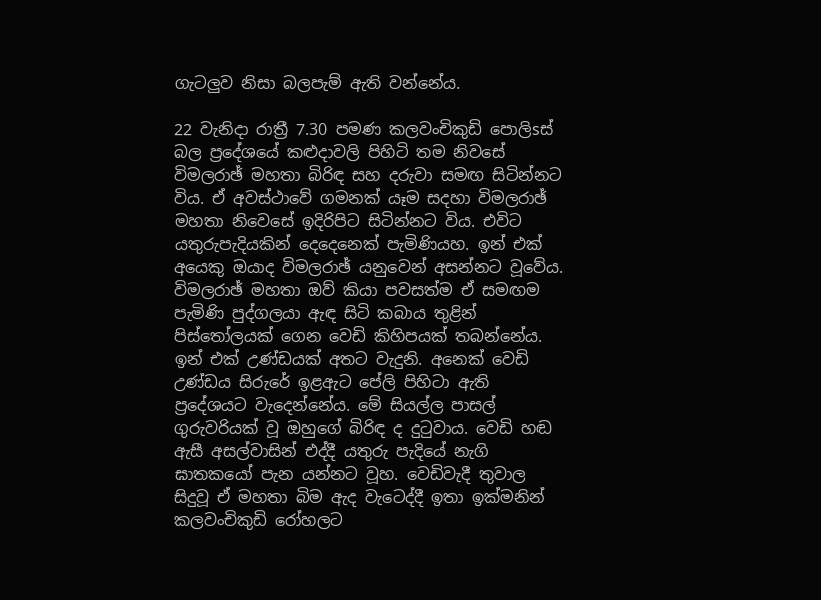ගැටලුව නිසා බලපැම් ඇති වන්නේය.

22 වැනිදා රාත්‍රී 7.30 පමණ කලවංචිකුඩි පොලිsස්‌ බල ප්‍රදේශයේ කළුදාවලි පිහිටි තම නිවසේ විමලරාඡ් මහතා බිරිඳ සහ දරුවා සමඟ සිටින්නට විය. ඒ අවස්‌ථාවේ ගමනක්‌ යෑම සදහා විමලරාඡ් මහතා නිවෙසේ ඉදිරිපිට සිටින්නට විය. එවිට යතුරුපැදියකින් දෙදෙනෙක්‌ පැමිණියහ. ඉන් එක්‌ අයෙකු ඔයාද විමලරාඡ් යනුවෙන් අසන්නට වූවේය. විමලරාඡ් මහතා ඔව් කියා පවසත්ම ඒ සමඟම පැමිණි පුද්ගලයා ඇඳ සිටි කබාය තුළින් පිස්‌තෝලයක්‌ ගෙන වෙඩි කිහිපයක්‌ තබන්නේය. ඉන් එක්‌ උණ්‌ඩයක්‌ අතට වැදුනි. අනෙක්‌ වෙඩි උණ්‌ඩය සිරුරේ ඉළඇට පේලි පිහිටා ඇති ප්‍රදේශයට වැදෙන්නේය. මේ සියල්ල පාසල් ගුරුවරියක්‌ වූ ඔහුගේ බිරිඳ ද දුටුවාය. වෙඩි හඬ ඇසී අසල්වාසින් එද්දී යතුරු පැදියේ නැගි ඝාතකයෝ පැන යන්නට වූහ. වෙඩිවැදී තුවාල සිදුවූ ඒ මහතා බිම ඇද වැටෙද්දී ඉතා ඉක්‌මනින් කලවංචිකුඩි රෝහලට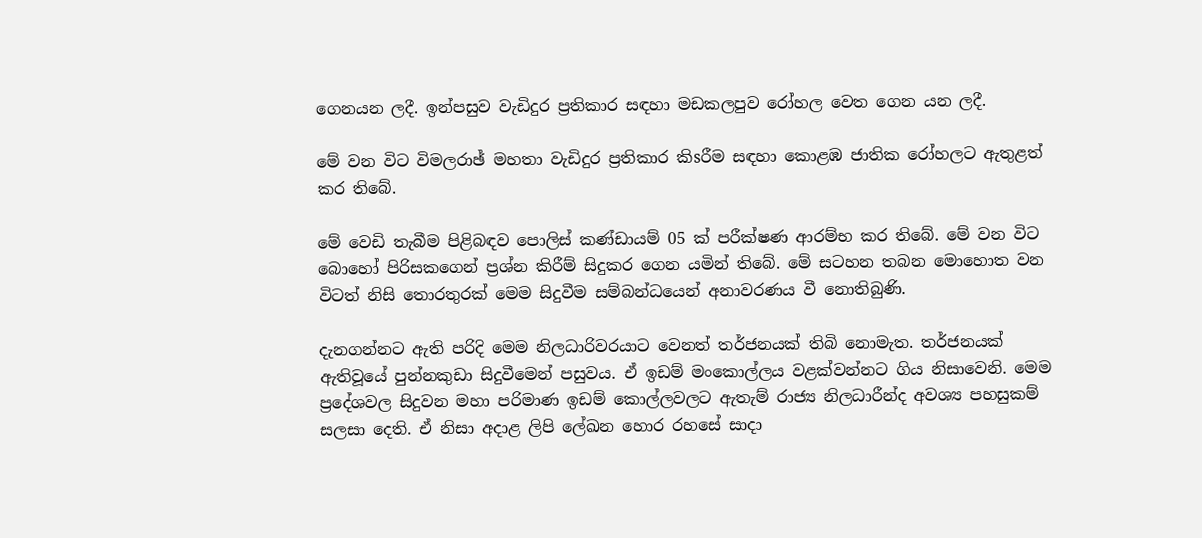ගෙනයන ලදී. ඉන්පසුව වැඩිදුර ප්‍රතිකාර සඳහා මඩකලපුව රෝහල වෙත ගෙන යන ලදී.

මේ වන විට විමලරාඡ් මහතා වැඩිදුර ප්‍රතිකාර කිsරීම සඳහා කොළඹ ජාතික රෝහලට ඇතුළත් කර තිබේ.

මේ වෙඩි තැබීම පිළිබඳව පොලිස්‌ කණ්‌ඩායම් 05 ක්‌ පරීක්‌ෂණ ආරම්භ කර තිබේ. මේ වන විට බොහෝ පිරිසකගෙන් ප්‍රශ්න කිරීම් සිදුකර ගෙන යමින් තිබේ. මේ සටහන තබන මොහොත වන විටත් නිසි තොරතුරක්‌ මෙම සිදුවීම සම්බන්ධයෙන් අනාවරණය වී නොතිබුණි.

දැනගන්නට ඇති පරිදි මෙම නිලධාරිවරයාට වෙනත් තර්ජනයක්‌ තිබි නොමැත. තර්ජනයක්‌ ඇතිවූයේ පුන්නකුඩා සිදුවීමෙන් පසුවය. ඒ ඉඩම් මංකොල්ලය වළක්‌වන්නට ගිය නිසාවෙනි. මෙම ප්‍රදේශවල සිදුවන මහා පරිමාණ ඉඩම් කොල්ලවලට ඇතැම් රාජ්‍ය නිලධාරීන්ද අවශ්‍ය පහසුකම් සලසා දෙති. ඒ නිසා අදාළ ලිපි ලේඛන හොර රහසේ සාදා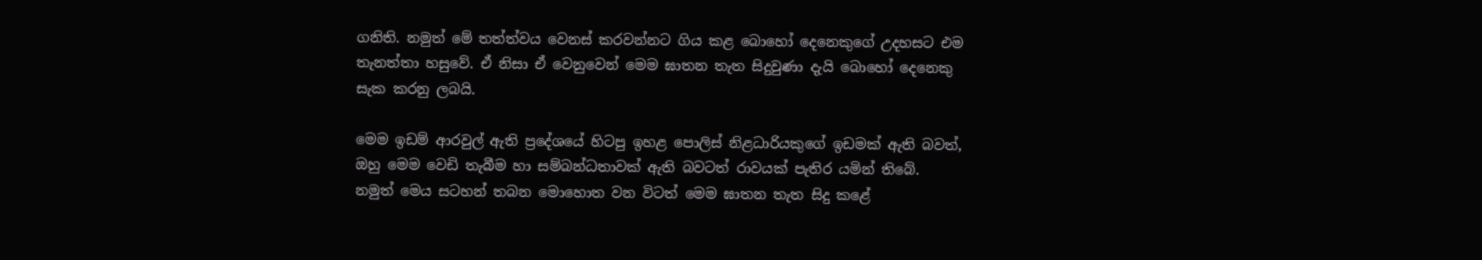ගනිති. නමුත් මේ තත්ත්වය වෙනස්‌ කරවන්නට ගිය කළ බොහෝ දෙනෙකුගේ උදහසට එම තැනත්තා හසුවේ. ඒ නිසා ඒ වෙනුවෙන් මෙම ඝාතන තැත සිදුවුණා දැයි බොහෝ දෙනෙකු සැක කරනු ලබයි.

මෙම ඉඩම් ආරවුල් ඇති ප්‍රදේශයේ හිටපු ඉහළ පොලිස්‌ නිළධාරියකුගේ ඉඩමක්‌ ඇති බවත්, ඔහු මෙම වෙඩි තැබීම හා සම්බන්ධතාවක්‌ ඇති බවටත් රාවයක්‌ පැතිර යමින් තිබේ. නමුත් මෙය සටහන් තබන මොහොත වන විටත් මෙම ඝාතන තැත සිදු කළේ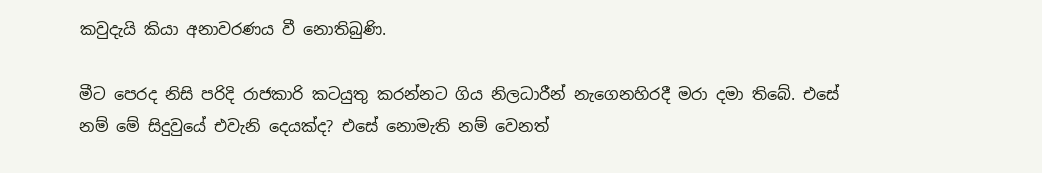කවුදැයි කියා අනාවරණය වී නොතිබුණි.

මීට පෙරද නිසි පරිදි රාජකාරි කටයුතු කරන්නට ගිය නිලධාරීන් නැගෙනහිරදී මරා දමා තිබේ. එසේ නම් මේ සිදුවුයේ එවැනි දෙයක්‌ද? එසේ නොමැති නම් වෙනත්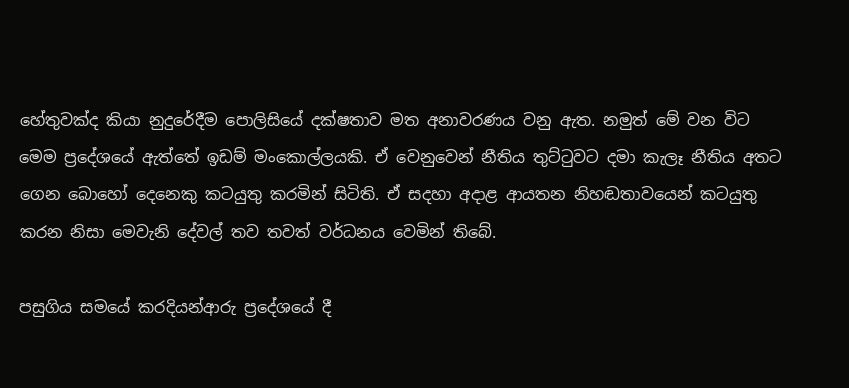හේතුවක්‌ද කියා නුදුරේදීම පොලිසියේ දක්‌ෂතාව මත අනාවරණය වනු ඇත. නමුත් මේ වන විට මෙම ප්‍රදේශයේ ඇත්තේ ඉඩම් මංකොල්ලයකි. ඒ වෙනුවෙන් නීතිය තුට්‌ටුවට දමා කැලෑ නීතිය අතට ගෙන බොහෝ දෙනෙකු කටයුතු කරමින් සිටිති. ඒ සදහා අදාළ ආයතන නිහඬතාවයෙන් කටයුතු කරන නිසා මෙවැනි දේවල් තව තවත් වර්ධනය වෙමින් තිබේ.

පසුගිය සමයේ කරදියන්ආරු ප්‍රදේශයේ දී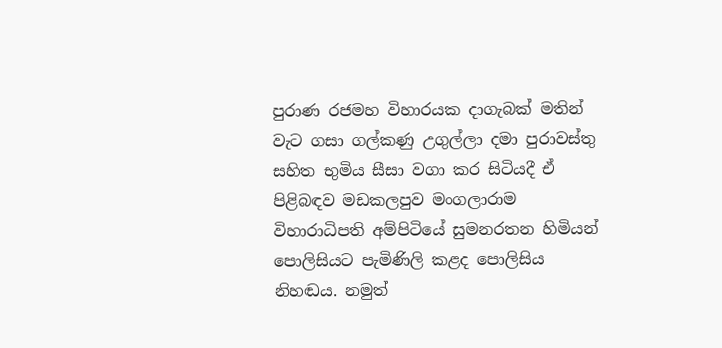පුරාණ රජමහ විහාරයක දාගැබක්‌ මතින් වැට ගසා ගල්කණු උගුල්ලා දමා පුරාවස්‌තු සහිත භුමිය සීසා වගා කර සිටියදී ඒ පිළිබඳව මඩකලපුව මංගලාරාම විහාරාධිපති අම්පිටියේ සුමනරතන හිමියන් පොලිසියට පැමිණිලි කළද පොලිසිය නිහඬය. නමුත්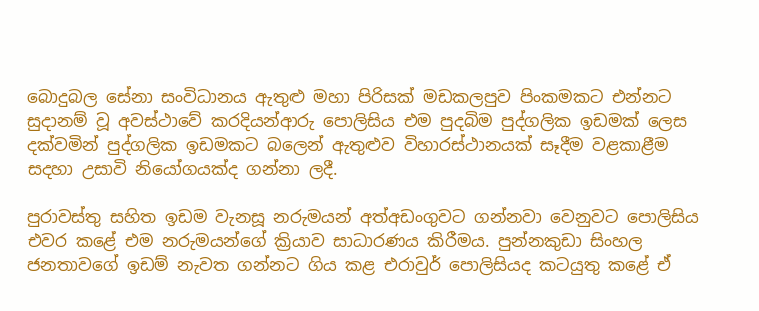බොදුබල සේනා සංවිධානය ඇතුළු මහා පිරිසක්‌ මඩකලපුව පිංකමකට එන්නට සුදානම් වූ අවස්‌ථාවේ කරදියන්ආරු පොලිසිය එම පුදබිම පුද්ගලික ඉඩමක්‌ ලෙස දක්‌වමින් පුද්ගලික ඉඩමකට බලෙන් ඇතුළුව විහාරස්‌ථානයක්‌ සෑදීම වළකාළීම සදහා උසාවි නියෝගයක්‌ද ගන්නා ලදී.

පුරාවස්‌තු සහිත ඉඩම වැනසූ නරුමයන් අත්අඩංගුවට ගන්නවා වෙනුවට පොලිසිය එවර කළේ එම නරුමයන්ගේ ක්‍රියාව සාධාරණය කිරීමය. පුන්නකුඩා සිංහල ජනතාවගේ ඉඩම් නැවත ගන්නට ගිය කළ එරාවුර් පොලිසියද කටයුතු කළේ ඒ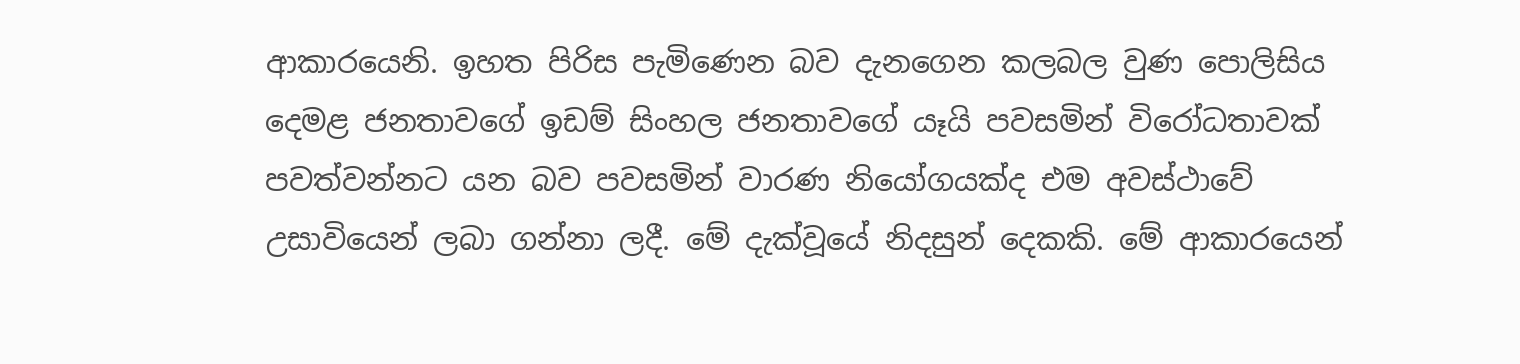ආකාරයෙනි. ඉහත පිරිස පැමිණෙන බව දැනගෙන කලබල වුණ පොලිසිය දෙමළ ජනතාවගේ ඉඩම් සිංහල ජනතාවගේ යෑයි පවසමින් විරෝධතාවක්‌ පවත්වන්නට යන බව පවසමින් වාරණ නියෝගයක්‌ද එම අවස්‌ථාවේ උසාවියෙන් ලබා ගන්නා ලදී. මේ දැක්‌වූයේ නිදසුන් දෙකකි. මේ ආකාරයෙන්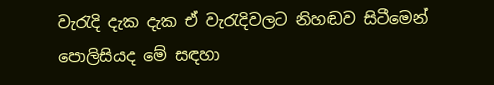වැරැදි දැක දැක ඒ වැරැදිවලට නිහඬව සිටීමෙන් පොලිසියද මේ සඳහා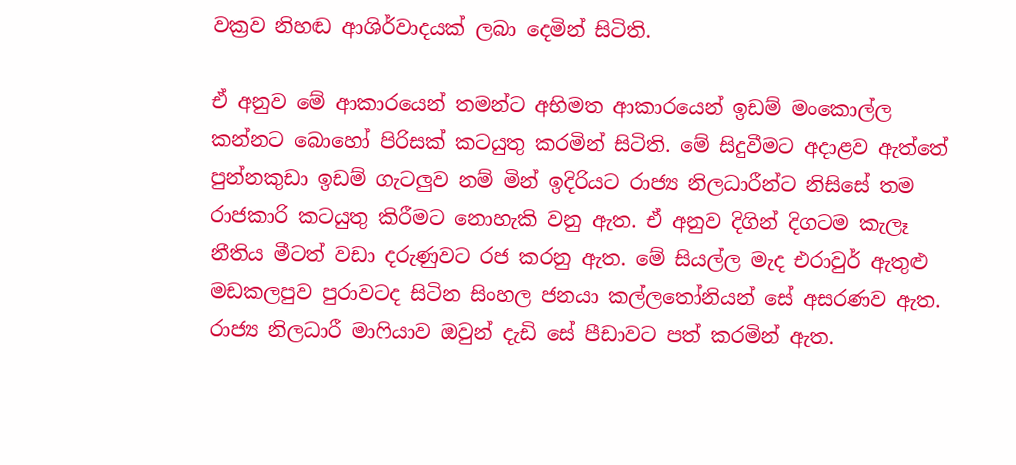වක්‍රව නිහඬ ආශිර්වාදයක්‌ ලබා දෙමින් සිටිති.

ඒ අනුව මේ ආකාරයෙන් තමන්ට අභිමත ආකාරයෙන් ඉඩම් මංකොල්ල කන්නට බොහෝ පිරිසක්‌ කටයුතු කරමින් සිටිති. මේ සිදුවීමට අදාළව ඇත්තේ පුන්නකුඩා ඉඩම් ගැටලුව නම් මින් ඉදිරියට රාජ්‍ය නිලධාරීන්ට නිසිසේ තම රාජකාරි කටයුතු කිරීමට නොහැකි වනු ඇත. ඒ අනුව දිගින් දිගටම කැලෑ නීතිය මීටත් වඩා දරුණුවට රජ කරනු ඇත. මේ සියල්ල මැද එරාවුර් ඇතුළු මඩකලපුව පුරාවටද සිටින සිංහල ජනයා කල්ලතෝනියන් සේ අසරණව ඇත. රාජ්‍ය නිලධාරී මාෆියාව ඔවුන් දැඩි සේ පීඩාවට පත් කරමින් ඇත.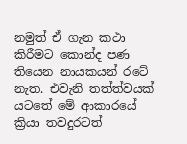නමුත් ඒ ගැන කථා කිරීමට කොන්ද පණ තියෙන නායකයන් රටේ නැත. එවැනි තත්ත්වයක්‌ යටතේ මේ ආකාරයේ ක්‍රියා තවදුරටත්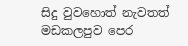සිදු වුවහොත් නැවතත් මඩකලපුව පෙර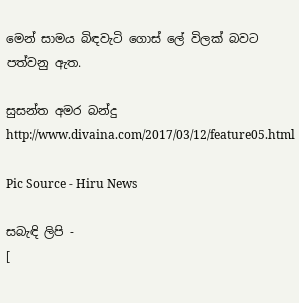මෙන් සාමය බිඳවැටි ගොස්‌ ලේ විලක්‌ බවට පත්වනු ඇත.

සුසන්ත අමර බන්දු
http://www.divaina.com/2017/03/12/feature05.html

Pic Source - Hiru News

සබැඳි ලිපි -
[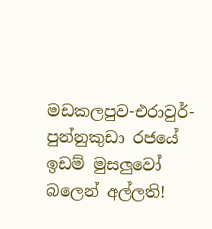මඩකලපුව-එරාවුර්-පුන්නුකුඩා රජයේ ඉඩම් මුසලුවෝ බලෙන් අල්ලති!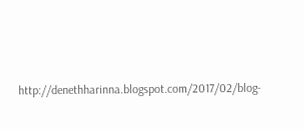http://denethharinna.blogspot.com/2017/02/blog-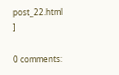post_22.html
]

0 comments: